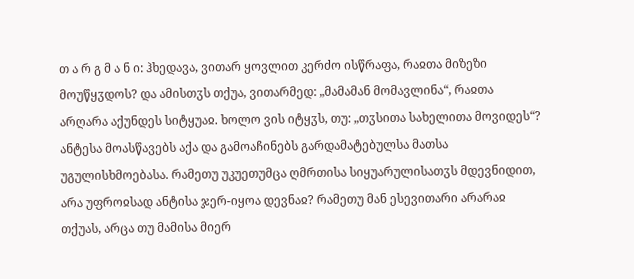თ ა რ გ მ ა ნ ი: ჰხედავა, ვითარ ყოვლით კერძო ისწრაფა, რაჲთა მიზეზი მოუწყჳდოს? და ამისთჳს თქუა, ვითარმედ: „მამამან მომავლინა“, რაჲთა არღარა აქუნდეს სიტყუაჲ. ხოლო ვის იტყჳს, თუ: „თჳსითა სახელითა მოვიდეს“? ანტესა მოასწავებს აქა და გამოაჩინებს გარდამატებულსა მათსა უგულისხმოებასა. რამეთუ უკუეთუმცა ღმრთისა სიყუარულისათჳს მდევნიდით, არა უფროჲსად ანტისა ჯერ-იყოა დევნაჲ? რამეთუ მან ესევითარი არარაჲ თქუას, არცა თუ მამისა მიერ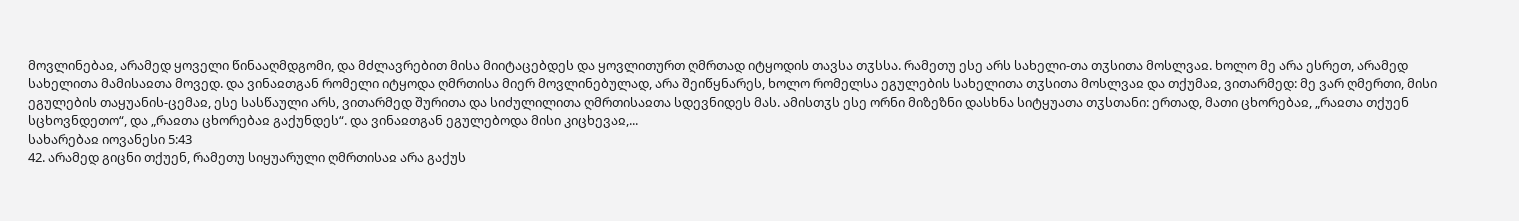მოვლინებაჲ, არამედ ყოველი წინააღმდგომი, და მძლავრებით მისა მიიტაცებდეს და ყოვლითურთ ღმრთად იტყოდის თავსა თჳსსა. რამეთუ ესე არს სახელი-თა თჳსითა მოსლვაჲ. ხოლო მე არა ესრეთ, არამედ სახელითა მამისაჲთა მოვედ. და ვინაჲთგან რომელი იტყოდა ღმრთისა მიერ მოვლინებულად, არა შეიწყნარეს, ხოლო რომელსა ეგულების სახელითა თჳსითა მოსლვაჲ და თქუმაჲ, ვითარმედ: მე ვარ ღმერთი, მისი ეგულების თაყუანის-ცემაჲ, ესე სასწაული არს, ვითარმედ შურითა და სიძულილითა ღმრთისაჲთა სდევნიდეს მას. ამისთჳს ესე ორნი მიზეზნი დასხნა სიტყუათა თჳსთანი: ერთად, მათი ცხორებაჲ, „რაჲთა თქუენ სცხოვნდეთო“, და „რაჲთა ცხორებაჲ გაქუნდეს“. და ვინაჲთგან ეგულებოდა მისი კიცხევაჲ,...
სახარებაჲ იოვანესი 5:43
42. არამედ გიცნი თქუენ, რამეთუ სიყუარული ღმრთისაჲ არა გაქუს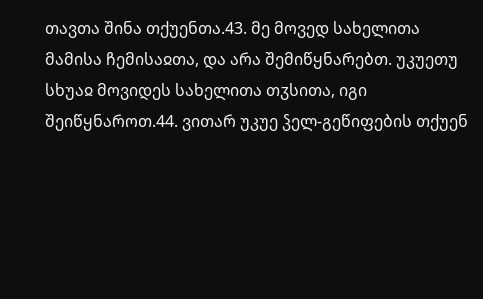თავთა შინა თქუენთა.43. მე მოვედ სახელითა მამისა ჩემისაჲთა, და არა შემიწყნარებთ. უკუეთუ სხუაჲ მოვიდეს სახელითა თჳსითა, იგი შეიწყნაროთ.44. ვითარ უკუე ჴელ-გეწიფების თქუენ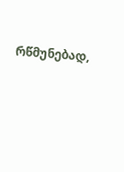რწმუნებად,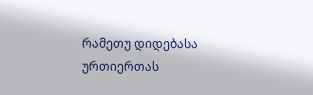რამეთუ დიდებასა ურთიერთას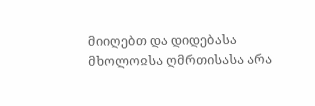მიიღებთ და დიდებასა მხოლოჲსა ღმრთისასა არა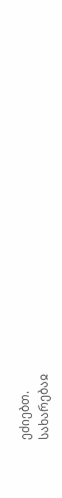ეძიებთ.
სახარებაჲ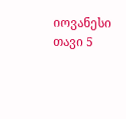იოვანესი თავი 5